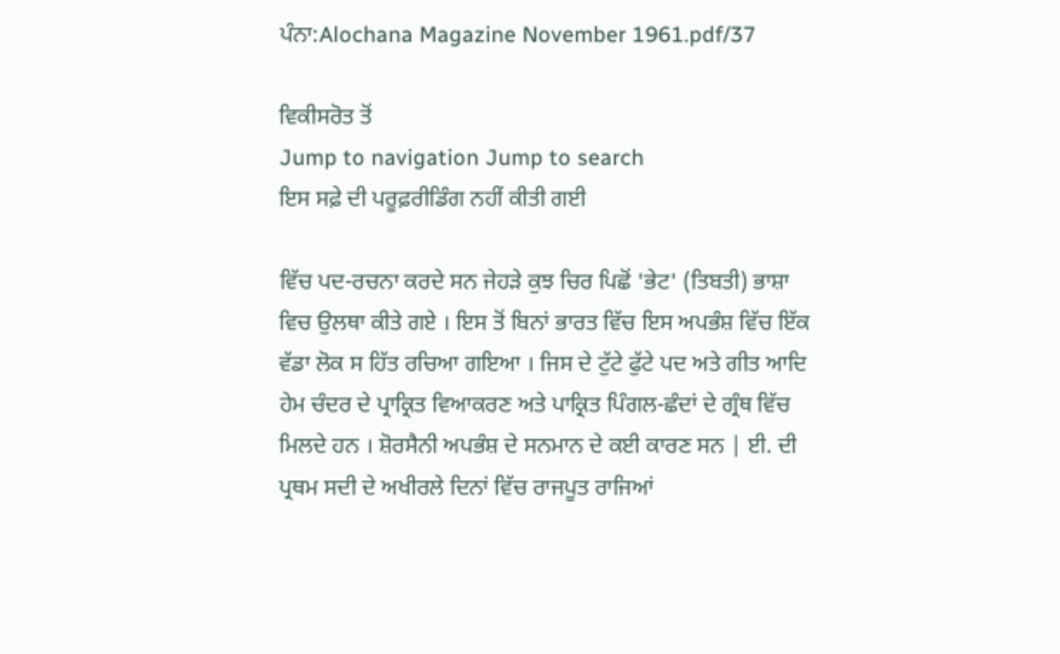ਪੰਨਾ:Alochana Magazine November 1961.pdf/37

ਵਿਕੀਸਰੋਤ ਤੋਂ
Jump to navigation Jump to search
ਇਸ ਸਫ਼ੇ ਦੀ ਪਰੂਫ਼ਰੀਡਿੰਗ ਨਹੀਂ ਕੀਤੀ ਗਈ

ਵਿੱਚ ਪਦ-ਰਚਨਾ ਕਰਦੇ ਸਨ ਜੇਹੜੇ ਕੁਝ ਚਿਰ ਪਿਛੋਂ 'ਭੇਟ' (ਤਿਬਤੀ) ਭਾਸ਼ਾ ਵਿਚ ਉਲਥਾ ਕੀਤੇ ਗਏ । ਇਸ ਤੋਂ ਬਿਨਾਂ ਭਾਰਤ ਵਿੱਚ ਇਸ ਅਪਭੰਸ਼ ਵਿੱਚ ਇੱਕ ਵੱਡਾ ਲੋਕ ਸ ਹਿੱਤ ਰਚਿਆ ਗਇਆ । ਜਿਸ ਦੇ ਟੁੱਟੇ ਫੁੱਟੇ ਪਦ ਅਤੇ ਗੀਤ ਆਦਿ ਹੇਮ ਚੰਦਰ ਦੇ ਪ੍ਰਾਕ੍ਰਿਤ ਵਿਆਕਰਣ ਅਤੇ ਪਾਕ੍ਰਿਤ ਪਿੰਗਲ-ਛੰਦਾਂ ਦੇ ਗ੍ਰੰਥ ਵਿੱਚ ਮਿਲਦੇ ਹਨ । ਸ਼ੋਰਸੈਨੀ ਅਪਭੰਸ਼ ਦੇ ਸਨਮਾਨ ਦੇ ਕਈ ਕਾਰਣ ਸਨ | ਈ. ਦੀ ਪ੍ਰਥਮ ਸਦੀ ਦੇ ਅਖੀਰਲੇ ਦਿਨਾਂ ਵਿੱਚ ਰਾਜਪੂਤ ਰਾਜਿਆਂ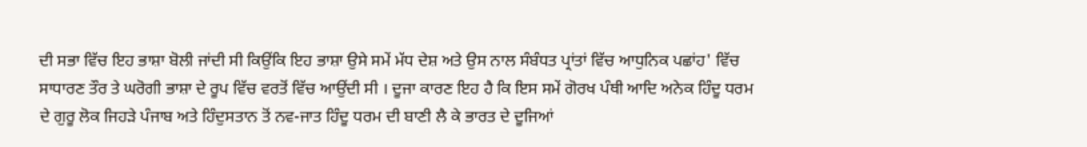ਦੀ ਸਭਾ ਵਿੱਚ ਇਹ ਭਾਸ਼ਾ ਬੋਲੀ ਜਾਂਦੀ ਸੀ ਕਿਉਂਕਿ ਇਹ ਭਾਸ਼ਾ ਉਸੇ ਸਮੇਂ ਮੱਧ ਦੇਸ਼ ਅਤੇ ਉਸ ਨਾਲ ਸੰਬੰਧਤ ਪ੍ਰਾਂਤਾਂ ਵਿੱਚ ਆਧੁਨਿਕ ਪਛਾਂਹ' ਵਿੱਚ ਸਾਧਾਰਣ ਤੌਰ ਤੇ ਘਰੋਗੀ ਭਾਸ਼ਾ ਦੇ ਰੂਪ ਵਿੱਚ ਵਰਤੋਂ ਵਿੱਚ ਆਉਂਦੀ ਸੀ । ਦੂਜਾ ਕਾਰਣ ਇਹ ਹੈ ਕਿ ਇਸ ਸਮੇਂ ਗੋਰਖ ਪੰਥੀ ਆਦਿ ਅਨੇਕ ਹਿੰਦੂ ਧਰਮ ਦੇ ਗੁਰੂ ਲੋਕ ਜਿਹੜੇ ਪੰਜਾਬ ਅਤੇ ਹਿੰਦੁਸਤਾਨ ਤੋਂ ਨਵ-ਜਾਤ ਹਿੰਦੂ ਧਰਮ ਦੀ ਬਾਣੀ ਲੈ ਕੇ ਭਾਰਤ ਦੇ ਦੂਜਿਆਂ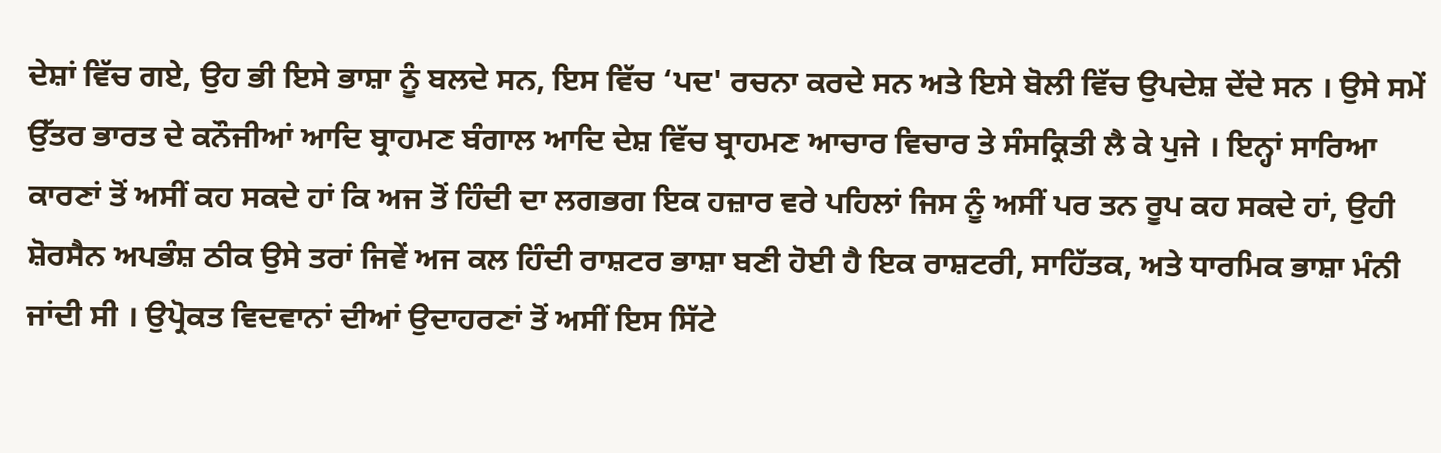ਦੇਸ਼ਾਂ ਵਿੱਚ ਗਏ, ਉਹ ਭੀ ਇਸੇ ਭਾਸ਼ਾ ਨੂੰ ਬਲਦੇ ਸਨ, ਇਸ ਵਿੱਚ ‘ਪਦ' ਰਚਨਾ ਕਰਦੇ ਸਨ ਅਤੇ ਇਸੇ ਬੋਲੀ ਵਿੱਚ ਉਪਦੇਸ਼ ਦੇਂਦੇ ਸਨ । ਉਸੇ ਸਮੇਂ ਉੱਤਰ ਭਾਰਤ ਦੇ ਕਨੌਜੀਆਂ ਆਦਿ ਬ੍ਰਾਹਮਣ ਬੰਗਾਲ ਆਦਿ ਦੇਸ਼ ਵਿੱਚ ਬ੍ਰਾਹਮਣ ਆਚਾਰ ਵਿਚਾਰ ਤੇ ਸੰਸਕ੍ਰਿਤੀ ਲੈ ਕੇ ਪੁਜੇ । ਇਨ੍ਹਾਂ ਸਾਰਿਆ ਕਾਰਣਾਂ ਤੋਂ ਅਸੀਂ ਕਹ ਸਕਦੇ ਹਾਂ ਕਿ ਅਜ ਤੋਂ ਹਿੰਦੀ ਦਾ ਲਗਭਗ ਇਕ ਹਜ਼ਾਰ ਵਰੇ ਪਹਿਲਾਂ ਜਿਸ ਨੂੰ ਅਸੀਂ ਪਰ ਤਨ ਰੂਪ ਕਹ ਸਕਦੇ ਹਾਂ, ਉਹੀ ਸ਼ੋਰਸੈਨ ਅਪਭੰਸ਼ ਠੀਕ ਉਸੇ ਤਰਾਂ ਜਿਵੇਂ ਅਜ ਕਲ ਹਿੰਦੀ ਰਾਸ਼ਟਰ ਭਾਸ਼ਾ ਬਣੀ ਹੋਈ ਹੈ ਇਕ ਰਾਸ਼ਟਰੀ, ਸਾਹਿੱਤਕ, ਅਤੇ ਧਾਰਮਿਕ ਭਾਸ਼ਾ ਮੰਨੀ ਜਾਂਦੀ ਸੀ । ਉਪ੍ਰੋਕਤ ਵਿਦਵਾਨਾਂ ਦੀਆਂ ਉਦਾਹਰਣਾਂ ਤੋਂ ਅਸੀਂ ਇਸ ਸਿੱਟੇ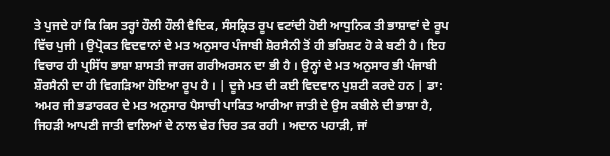ਤੇ ਪੁਜਦੇ ਹਾਂ ਕਿ ਕਿਸ ਤਰ੍ਹਾਂ ਹੌਲੀ ਹੌਲੀ ਵੈਦਿਕ, ਸੰਸਕ੍ਰਿਤ ਰੂਪ ਵਟਾਂਦੀ ਹੋਈ ਆਧੁਨਿਕ ਤੀ ਭਾਸ਼ਾਵਾਂ ਦੇ ਰੂਪ ਵਿੱਚ ਪੁਜੀ । ਉਪ੍ਰੋਕਤ ਵਿਦਵਾਨਾਂ ਦੇ ਮਤ ਅਨੁਸਾਰ ਪੰਜਾਬੀ ਸ਼ੋਰਸੈਨੀ ਤੋਂ ਹੀ ਭਰਿਸ਼ਟ ਹੋ ਕੇ ਬਣੀ ਹੈ । ਇਹ ਵਿਚਾਰ ਹੀ ਪ੍ਰਸਿੱਧ ਭਾਸ਼ਾ ਸ਼ਾਸਤੀ ਜਾਰਜ ਗਰੀਅਰਸਨ ਦਾ ਭੀ ਹੈ । ਉਨ੍ਹਾਂ ਦੇ ਮਤ ਅਨੁਸਾਰ ਭੀ ਪੰਜਾਬੀ ਸ਼ੌਰਸੈਨੀ ਦਾ ਹੀ ਵਿਗੜਿਆ ਹੋਇਆ ਰੂਪ ਹੈ । | ਦੂਜੇ ਮਤ ਦੀ ਕਈ ਵਿਦਵਾਨ ਪੁਸ਼ਟੀ ਕਰਦੇ ਹਨ | ਡਾ: ਅਮਰ ਜੀ ਭਡਾਰਕਰ ਦੇ ਮਤ ਅਨੁਸਾਰ ਪੈਸਾਚੀ ਪਾਕਿਤ ਆਰੀਆ ਜਾਤੀ ਦੇ ਉਸ ਕਬੀਲੇ ਦੀ ਭਾਸ਼ਾ ਹੈ, ਜਿਹੜੀ ਆਪਣੀ ਜਾਤੀ ਵਾਲਿਆਂ ਦੇ ਨਾਲ ਢੇਰ ਚਿਰ ਤਕ ਰਹੀ । ਅਦਾਨ ਪਹਾੜੀ, ਜਾਂ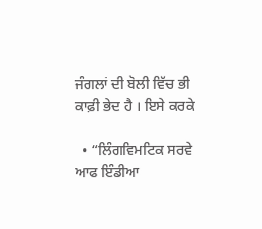ਜੰਗਲਾਂ ਦੀ ਬੋਲੀ ਵਿੱਚ ਭੀ ਕਾਫ਼ੀ ਭੇਦ ਹੈ । ਇਸੇ ਕਰਕੇ

  • “ਲਿੰਗਵਿਮਟਿਕ ਸਰਵੇ ਆਫ ਇੰਡੀਆ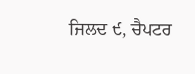ਜਿਲਦ ੯, ਚੈਪਟਰ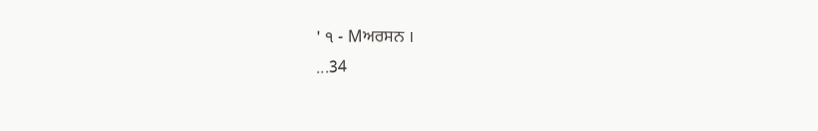' ੧ - Mਅਰਸਨ ।
...34